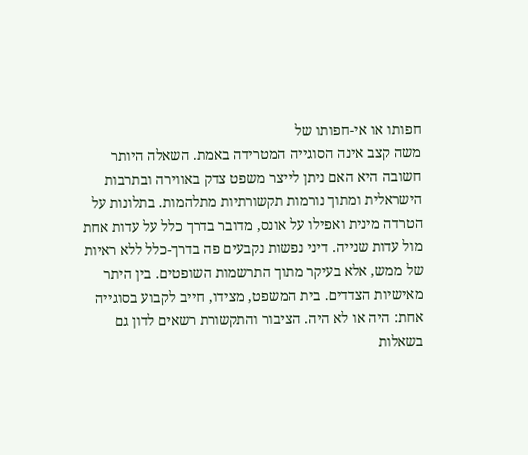חפותו או אי-חפותו של
משה קצב אינה הסוגייה המטרידה באמת. השאלה היותר חשובה היא האם ניתן לייצר משפט צדק באווירה ובתרבות הישראלית ומתוך נורמות תקשורתיות מתלהמות. בתלונות על הטרדה מינית ואפילו על אונס, מדובר בדרך כלל על עדות אחת מול עדות שנייה. דיני נפשות נקבעים פה בדרך-כלל ללא ראיות של ממש, אלא בעיקר מתוך התרשמות השופטים. בין היתר מאישיות הצדדים. בית המשפט, מצידו, חייב לקבוע בסוגייה אחת: היה או לא היה. הציבור והתקשורת רשאים לדון גם בשאלות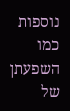נוספות כמו השפעתן של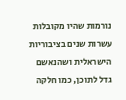נורמות שהיו מקובלות עשרות שנים בציבוריות הישראלית ושהנאשם גדל לתוכן, כמו חלקה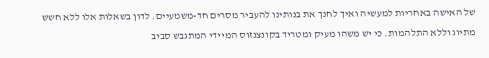של האישה באחריות למעשיה ואיך לחנך את בנותינו להעביר מסרים חד-משמעיים. לדון בשאלות אלו ללא חשש מתיוג וללא התלהמות. כי יש משהו מעיק ומטריד בקונצנזוס המיידי המתגבש סביב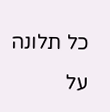כל תלונה על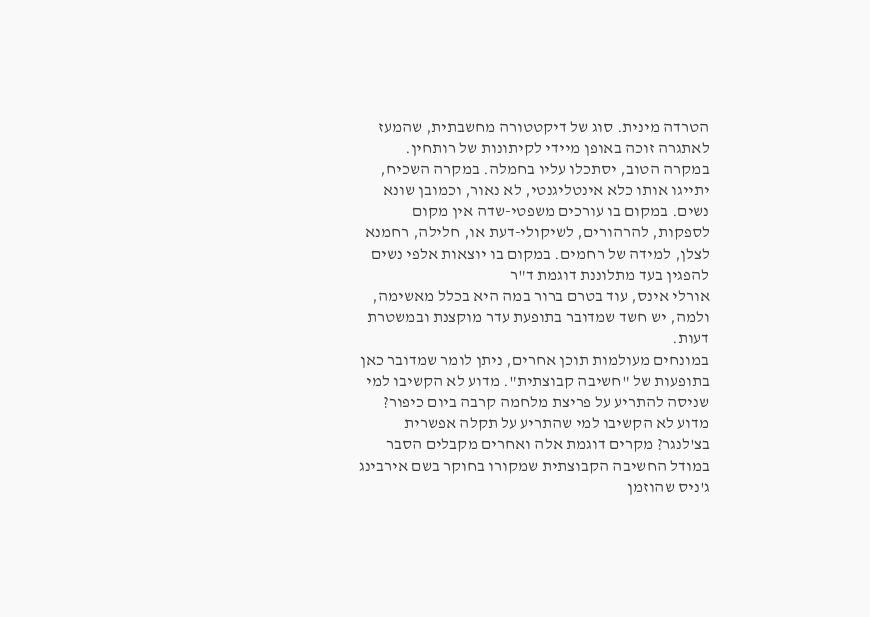הטרדה מינית. סוג של דיקטטורה מחשבתית, שהמעז לאתגרה זוכה באופן מיידי לקיתונות של רותחין. במקרה הטוב, יסתכלו עליו בחמלה. במקרה השכיח, יתייגו אותו כלא אינטליגנטי, לא נאור, וכמובן שונא נשים. במקום בו עורכים משפטי-שדה אין מקום לספקות, להרהורים, לשיקולי-דעת או, חלילה, רחמנא לצלן, למידה של רחמים. במקום בו יוצאות אלפי נשים להפגין בעד מתלוננת דוגמת ד"ר
אורלי אינס, עוד בטרם ברור במה היא בכלל מאשימה, ולמה, יש חשד שמדובר בתופעת עדר מוקצנת ובמשטרת דעות.
במונחים מעולמות תוכן אחרים, ניתן לומר שמדובר כאן בתופעות של "חשיבה קבוצתית". מדוע לא הקשיבו למי שניסה להתריע על פריצת מלחמה קרבה ביום כיפור? מדוע לא הקשיבו למי שהתריע על תקלה אפשרית בצ'לנגר? מקרים דוגמת אלה ואחרים מקבלים הסבר במודל החשיבה הקבוצתית שמקורו בחוקר בשם אירבינג ג'ניס שהוזמן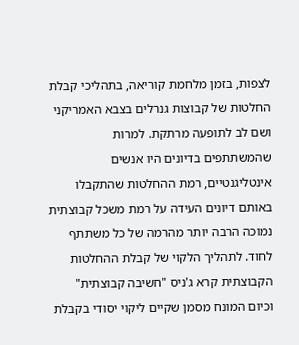לצפות, בזמן מלחמת קוריאה, בתהליכי קבלת החלטות של קבוצות גנרלים בצבא האמריקני ושם לב לתופעה מרתקת. למרות שהמשתתפים בדיונים היו אנשים אינטליגנטיים, רמת ההחלטות שהתקבלו באותם דיונים העידה על רמת משכל קבוצתית נמוכה הרבה יותר מהרמה של כל משתתף לחוד. לתהליך הלקוי של קבלת ההחלטות הקבוצתית קרא ג'ניס "חשיבה קבוצתית" וכיום המונח מסמן שקיים ליקוי יסודי בקבלת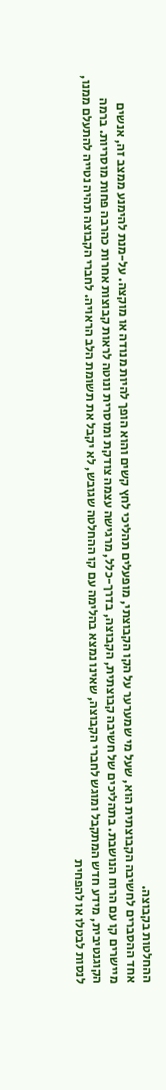ההחלטות בקבוצה.
אחד ההסברים לחשיבה הקבוצתית הוא, שעל מי שמערער על הקו הקבוצתי, מופעלים תהליכי לחץ קשים והוא הופך להיות מנודה או מוקצה. על-מנת להימנע ממצב זה, אנשים מיישרים קו עם הרוח הנושבת. בתהליכים של חשיבה קבוצתית, הקבוצה, בדרך-כלל, מרגישה עצמה צודקת ומוסרית ונוטה לראות קבוצות אחרות כהרבה פחות מוסריות. ברמה הקוגנטיבית, מידע חדש המתקבל ומוגש לחברי הקבוצה, שאינו נמצא בהלימה עם קו ההחלטה שגובש, לא יקבל את תשומת הלב הראויה. לחברי הקבוצה תהיה נטייה להתעלם ממנו, לנסות לבטלו או להפחית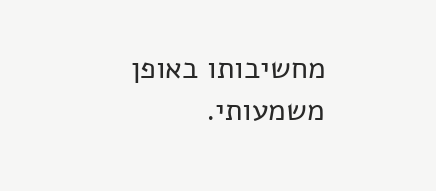מחשיבותו באופן משמעותי.